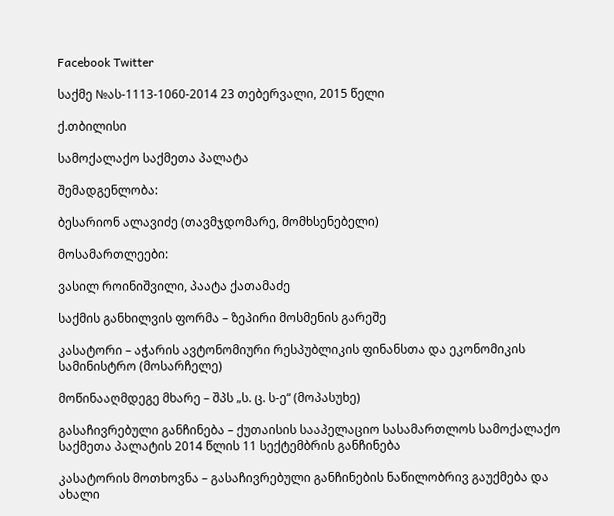Facebook Twitter

საქმე №ას-1113-1060-2014 23 თებერვალი, 2015 წელი

ქ.თბილისი

სამოქალაქო საქმეთა პალატა

შემადგენლობა:

ბესარიონ ალავიძე (თავმჯდომარე, მომხსენებელი)

მოსამართლეები:

ვასილ როინიშვილი, პაატა ქათამაძე

საქმის განხილვის ფორმა – ზეპირი მოსმენის გარეშე

კასატორი – აჭარის ავტონომიური რესპუბლიკის ფინანსთა და ეკონომიკის სამინისტრო (მოსარჩელე)

მოწინააღმდეგე მხარე – შპს „ს. ც. ს-ე“ (მოპასუხე)

გასაჩივრებული განჩინება – ქუთაისის სააპელაციო სასამართლოს სამოქალაქო საქმეთა პალატის 2014 წლის 11 სექტემბრის განჩინება

კასატორის მოთხოვნა – გასაჩივრებული განჩინების ნაწილობრივ გაუქმება და ახალი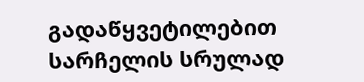გადაწყვეტილებით სარჩელის სრულად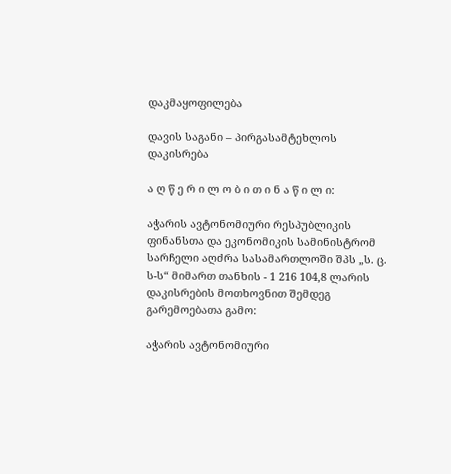დაკმაყოფილება

დავის საგანი – პირგასამტეხლოს დაკისრება

ა ღ წ ე რ ი ლ ო ბ ი თ ი ნ ა წ ი ლ ი:

აჭარის ავტონომიური რესპუბლიკის ფინანსთა და ეკონომიკის სამინისტრომ სარჩელი აღძრა სასამართლოში შპს „ს. ც. ს-ს“ მიმართ თანხის - 1 216 104,8 ლარის დაკისრების მოთხოვნით შემდეგ გარემოებათა გამო:

აჭარის ავტონომიური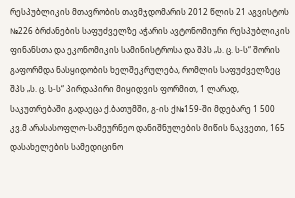რესპუბლიკის მთავრობის თავმჯდომარის 2012 წლის 21 აგვისტოს №226 ბრძანების საფუძველზე აჭარის ავტონომიური რესპუბლიკის ფინანსთა და ეკონომიკის სამინისტროსა და შპს „ს. ც. ს-ს“ შორის გაფორმდა ნასყიდობის ხელშეკრულება, რომლის საფუძველზეც შპს „ს. ც. ს-ს“ პირდაპირი მიყიდვის ფორმით, 1 ლარად, საკუთრებაში გადაეცა ქ.ბათუმში, გ-ის ქ№159-ში მდებარე 1 500 კვ.მ არასასოფლო-სამეურნეო დანიშნულების მიწის ნაკვეთი, 165 დასახელების სამედიცინო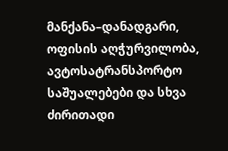მანქანა–დანადგარი, ოფისის აღჭურვილობა, ავტოსატრანსპორტო საშუალებები და სხვა ძირითადი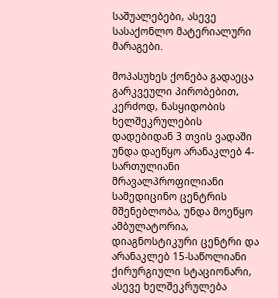საშუალებები, ასევე სასაქონლო მატერიალური მარაგები.

მოპასუხეს ქონება გადაეცა გარკვეული პირობებით, კერძოდ, ნასყიდობის ხელშეკრულების დადებიდან 3 თვის ვადაში უნდა დაეწყო არანაკლებ 4-სართულიანი მრავალპროფილიანი სამედიცინო ცენტრის მშენებლობა, უნდა მოეწყო ამბულატორია, დიაგნოსტიკური ცენტრი და არანაკლებ 15-საწოლიანი ქირურგიული სტაციონარი, ასევე ხელშეკრულება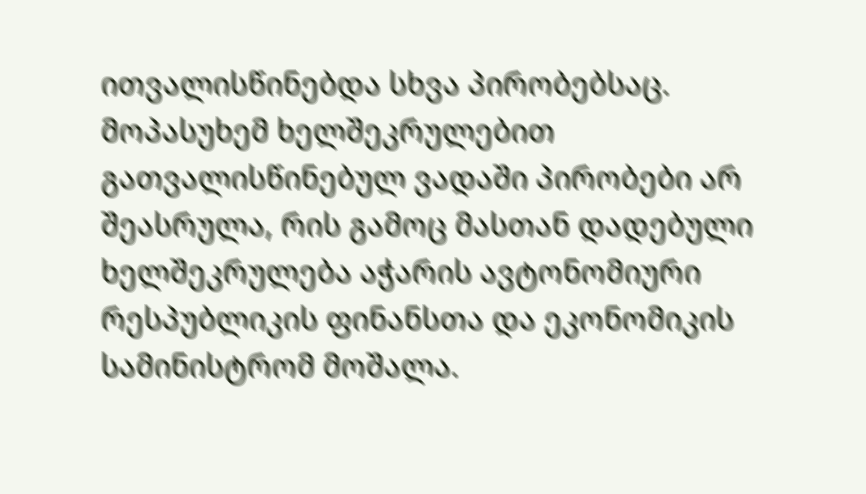ითვალისწინებდა სხვა პირობებსაც. მოპასუხემ ხელშეკრულებით გათვალისწინებულ ვადაში პირობები არ შეასრულა, რის გამოც მასთან დადებული ხელშეკრულება აჭარის ავტონომიური რესპუბლიკის ფინანსთა და ეკონომიკის სამინისტრომ მოშალა.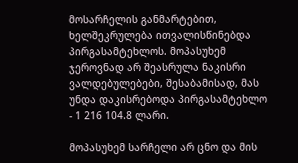მოსარჩელის განმარტებით, ხელშეკრულება ითვალისწინებდა პირგასამტეხლოს. მოპასუხემ ჯეროვნად არ შეასრულა ნაკისრი ვალდებულებები, შესაბამისად, მას უნდა დაკისრებოდა პირგასამტეხლო - 1 216 104.8 ლარი.

მოპასუხემ სარჩელი არ ცნო და მის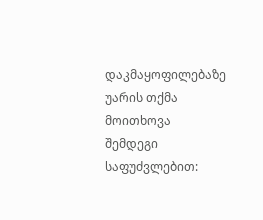დაკმაყოფილებაზე უარის თქმა მოითხოვა შემდეგი საფუძვლებით: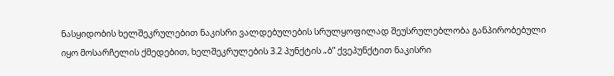ნასყიდობის ხელშეკრულებით ნაკისრი ვალდებულების სრულყოფილად შეუსრულებლობა განპირობებული იყო მოსარჩელის ქმედებით, ხელშეკრულების 3.2 პუნქტის „ბ“ ქვეპუნქტით ნაკისრი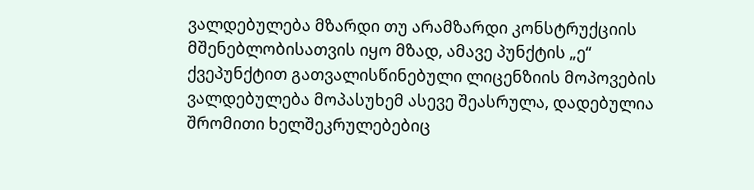ვალდებულება მზარდი თუ არამზარდი კონსტრუქციის მშენებლობისათვის იყო მზად, ამავე პუნქტის „ე“ ქვეპუნქტით გათვალისწინებული ლიცენზიის მოპოვების ვალდებულება მოპასუხემ ასევე შეასრულა, დადებულია შრომითი ხელშეკრულებებიც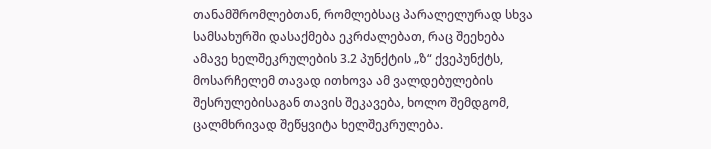თანამშრომლებთან, რომლებსაც პარალელურად სხვა სამსახურში დასაქმება ეკრძალებათ, რაც შეეხება ამავე ხელშეკრულების 3.2 პუნქტის „ზ“ ქვეპუნქტს, მოსარჩელემ თავად ითხოვა ამ ვალდებულების შესრულებისაგან თავის შეკავება, ხოლო შემდგომ, ცალმხრივად შეწყვიტა ხელშეკრულება.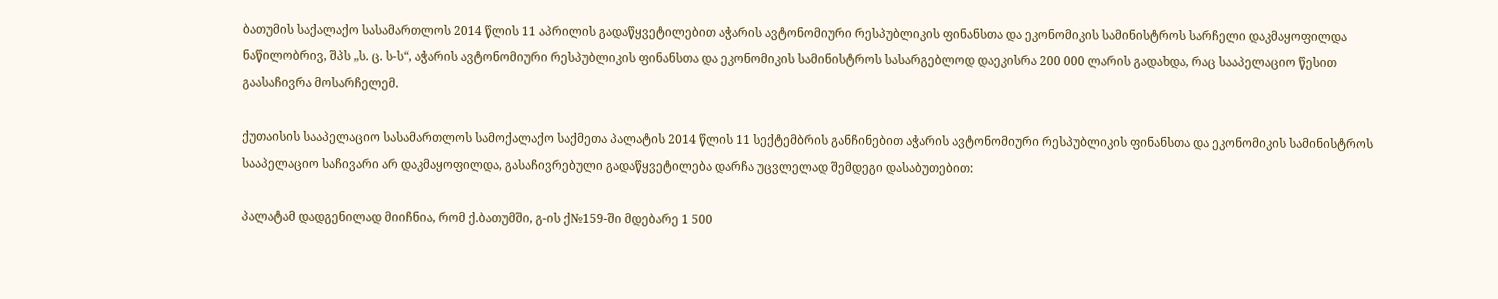ბათუმის საქალაქო სასამართლოს 2014 წლის 11 აპრილის გადაწყვეტილებით აჭარის ავტონომიური რესპუბლიკის ფინანსთა და ეკონომიკის სამინისტროს სარჩელი დაკმაყოფილდა ნაწილობრივ, შპს „ს. ც. ს-ს“, აჭარის ავტონომიური რესპუბლიკის ფინანსთა და ეკონომიკის სამინისტროს სასარგებლოდ დაეკისრა 200 000 ლარის გადახდა, რაც სააპელაციო წესით გაასაჩივრა მოსარჩელემ.

ქუთაისის სააპელაციო სასამართლოს სამოქალაქო საქმეთა პალატის 2014 წლის 11 სექტემბრის განჩინებით აჭარის ავტონომიური რესპუბლიკის ფინანსთა და ეკონომიკის სამინისტროს სააპელაციო საჩივარი არ დაკმაყოფილდა, გასაჩივრებული გადაწყვეტილება დარჩა უცვლელად შემდეგი დასაბუთებით:

პალატამ დადგენილად მიიჩნია, რომ ქ.ბათუმში, გ-ის ქ№159-ში მდებარე 1 500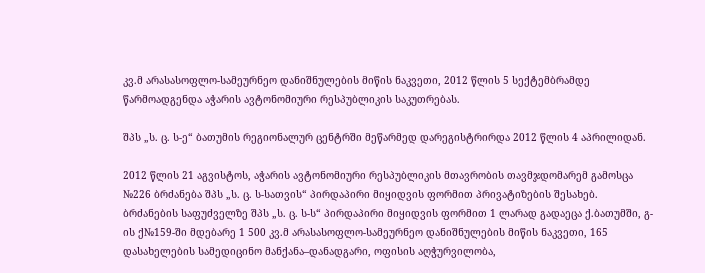კვ.მ არასასოფლო-სამეურნეო დანიშნულების მიწის ნაკვეთი, 2012 წლის 5 სექტემბრამდე წარმოადგენდა აჭარის ავტონომიური რესპუბლიკის საკუთრებას.

შპს „ს. ც. ს-ე“ ბათუმის რეგიონალურ ცენტრში მეწარმედ დარეგისტრირდა 2012 წლის 4 აპრილიდან.

2012 წლის 21 აგვისტოს, აჭარის ავტონომიური რესპუბლიკის მთავრობის თავმჯდომარემ გამოსცა №226 ბრძანება შპს „ს. ც. ს-სათვის“ პირდაპირი მიყიდვის ფორმით პრივატიზების შესახებ. ბრძანების საფუძველზე შპს „ს. ც. ს-ს“ პირდაპირი მიყიდვის ფორმით 1 ლარად გადაეცა ქ.ბათუმში, გ-ის ქ№159-ში მდებარე 1 500 კვ.მ არასასოფლო-სამეურნეო დანიშნულების მიწის ნაკვეთი, 165 დასახელების სამედიცინო მანქანა–დანადგარი, ოფისის აღჭურვილობა,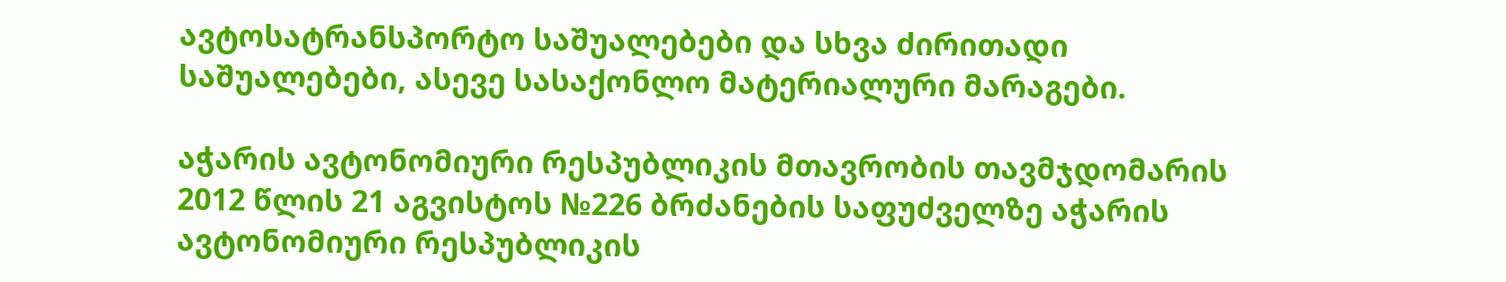ავტოსატრანსპორტო საშუალებები და სხვა ძირითადი საშუალებები, ასევე სასაქონლო მატერიალური მარაგები.

აჭარის ავტონომიური რესპუბლიკის მთავრობის თავმჯდომარის 2012 წლის 21 აგვისტოს №226 ბრძანების საფუძველზე აჭარის ავტონომიური რესპუბლიკის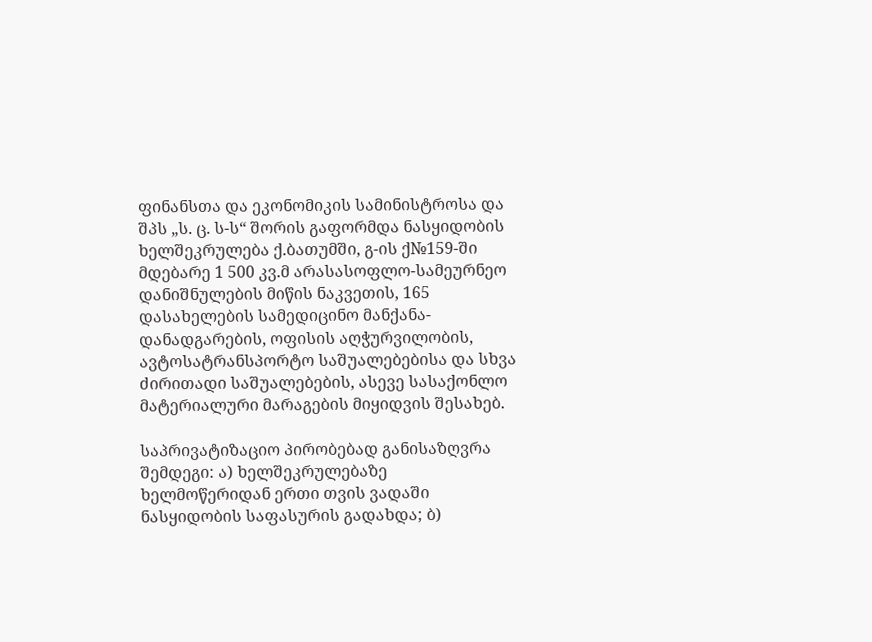ფინანსთა და ეკონომიკის სამინისტროსა და შპს „ს. ც. ს-ს“ შორის გაფორმდა ნასყიდობის ხელშეკრულება ქ.ბათუმში, გ-ის ქ№159-ში მდებარე 1 500 კვ.მ არასასოფლო-სამეურნეო დანიშნულების მიწის ნაკვეთის, 165 დასახელების სამედიცინო მანქანა-დანადგარების, ოფისის აღჭურვილობის, ავტოსატრანსპორტო საშუალებებისა და სხვა ძირითადი საშუალებების, ასევე სასაქონლო მატერიალური მარაგების მიყიდვის შესახებ.

საპრივატიზაციო პირობებად განისაზღვრა შემდეგი: ა) ხელშეკრულებაზე ხელმოწერიდან ერთი თვის ვადაში ნასყიდობის საფასურის გადახდა; ბ)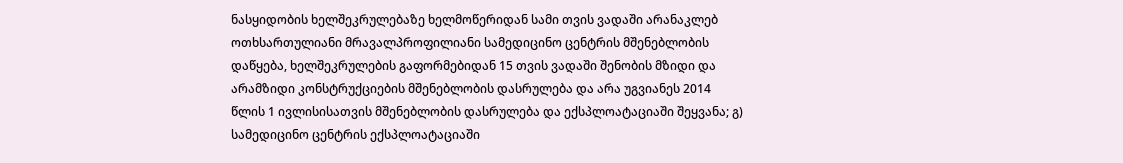ნასყიდობის ხელშეკრულებაზე ხელმოწერიდან სამი თვის ვადაში არანაკლებ ოთხსართულიანი მრავალპროფილიანი სამედიცინო ცენტრის მშენებლობის დაწყება, ხელშეკრულების გაფორმებიდან 15 თვის ვადაში შენობის მზიდი და არამზიდი კონსტრუქციების მშენებლობის დასრულება და არა უგვიანეს 2014 წლის 1 ივლისისათვის მშენებლობის დასრულება და ექსპლოატაციაში შეყვანა; გ) სამედიცინო ცენტრის ექსპლოატაციაში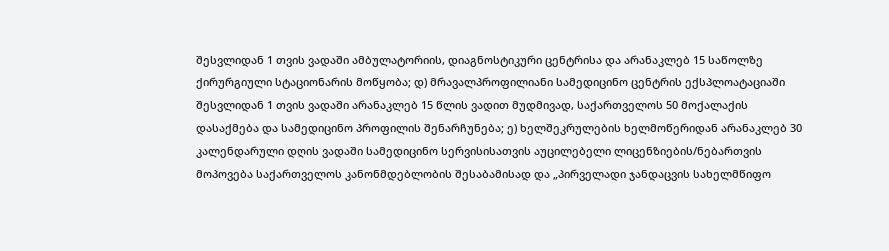შესვლიდან 1 თვის ვადაში ამბულატორიის, დიაგნოსტიკური ცენტრისა და არანაკლებ 15 საწოლზე ქირურგიული სტაციონარის მოწყობა; დ) მრავალპროფილიანი სამედიცინო ცენტრის ექსპლოატაციაში შესვლიდან 1 თვის ვადაში არანაკლებ 15 წლის ვადით მუდმივად, საქართველოს 50 მოქალაქის დასაქმება და სამედიცინო პროფილის შენარჩუნება; ე) ხელშეკრულების ხელმოწერიდან არანაკლებ 30 კალენდარული დღის ვადაში სამედიცინო სერვისისათვის აუცილებელი ლიცენზიების/ნებართვის მოპოვება საქართველოს კანონმდებლობის შესაბამისად და „პირველადი ჯანდაცვის სახელმწიფო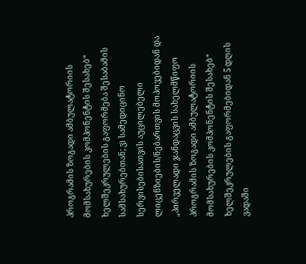პროგრამის ზოგადი ამბულატორიის მომსახურების კომპონენტის შესახებ“ ხელშეკრულების გაფორმება შესაბამის სამსახურებთან; ვ) სამედიცინო სერვისებისათვის აუცილებელი ლიცენზიების/ნებართვის მოპოვებიდან და „პირველადი ჯანდაცვის სახელმწიფო პროგრამის ზოგადი ამბულატორიის მომსახურების კომპონენტის შესახებ“ ხელშეკრულების გაფორმებიდან 5 დღის ვადაში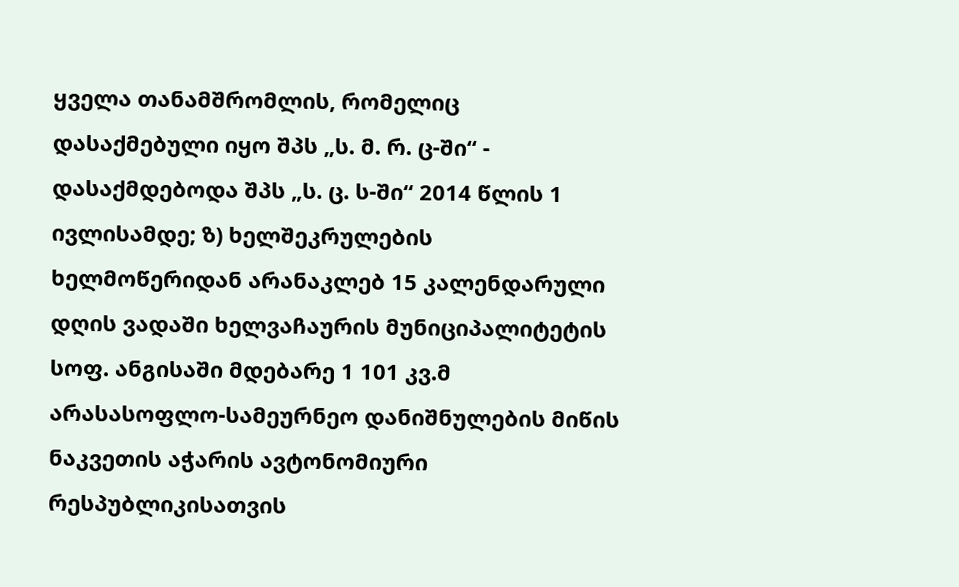ყველა თანამშრომლის, რომელიც დასაქმებული იყო შპს „ს. მ. რ. ც-ში“ - დასაქმდებოდა შპს „ს. ც. ს-ში“ 2014 წლის 1 ივლისამდე; ზ) ხელშეკრულების ხელმოწერიდან არანაკლებ 15 კალენდარული დღის ვადაში ხელვაჩაურის მუნიციპალიტეტის სოფ. ანგისაში მდებარე 1 101 კვ.მ არასასოფლო-სამეურნეო დანიშნულების მიწის ნაკვეთის აჭარის ავტონომიური რესპუბლიკისათვის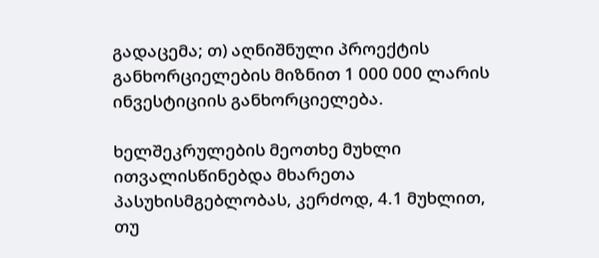გადაცემა; თ) აღნიშნული პროექტის განხორციელების მიზნით 1 000 000 ლარის ინვესტიციის განხორციელება.

ხელშეკრულების მეოთხე მუხლი ითვალისწინებდა მხარეთა პასუხისმგებლობას, კერძოდ, 4.1 მუხლით, თუ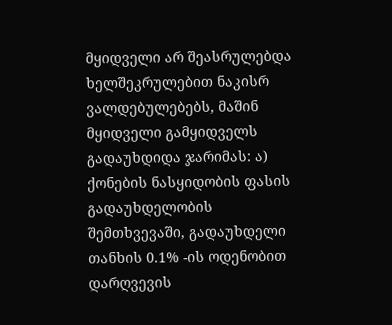მყიდველი არ შეასრულებდა ხელშეკრულებით ნაკისრ ვალდებულებებს, მაშინ მყიდველი გამყიდველს გადაუხდიდა ჯარიმას: ა) ქონების ნასყიდობის ფასის გადაუხდელობის შემთხვევაში, გადაუხდელი თანხის 0.1% -ის ოდენობით დარღვევის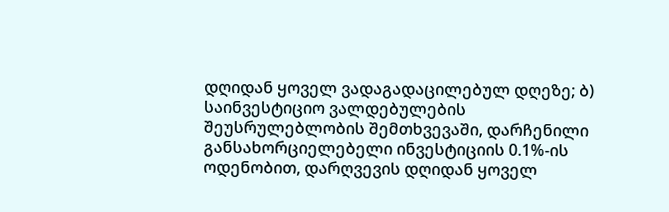დღიდან ყოველ ვადაგადაცილებულ დღეზე; ბ) საინვესტიციო ვალდებულების შეუსრულებლობის შემთხვევაში, დარჩენილი განსახორციელებელი ინვესტიციის 0.1%-ის ოდენობით, დარღვევის დღიდან ყოველ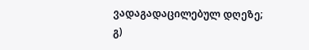ვადაგადაცილებულ დღეზე; გ)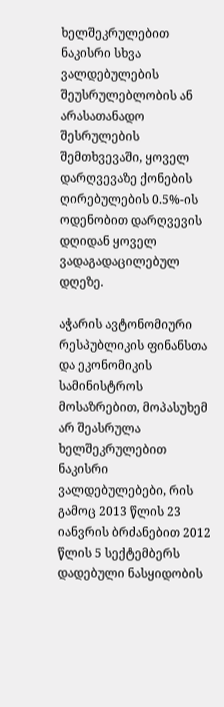ხელშეკრულებით ნაკისრი სხვა ვალდებულების შეუსრულებლობის ან არასათანადო შესრულების შემთხვევაში, ყოველ დარღვევაზე ქონების ღირებულების 0.5%-ის ოდენობით დარღვევის დღიდან ყოველ ვადაგადაცილებულ დღეზე.

აჭარის ავტონომიური რესპუბლიკის ფინანსთა და ეკონომიკის სამინისტროს მოსაზრებით, მოპასუხემ არ შეასრულა ხელშეკრულებით ნაკისრი ვალდებულებები, რის გამოც 2013 წლის 23 იანვრის ბრძანებით 2012 წლის 5 სექტემბერს დადებული ნასყიდობის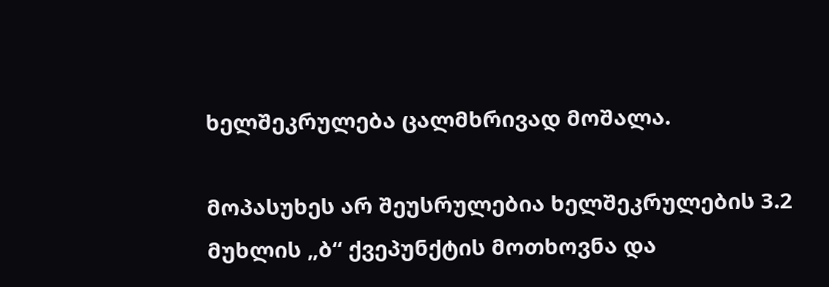ხელშეკრულება ცალმხრივად მოშალა.

მოპასუხეს არ შეუსრულებია ხელშეკრულების 3.2 მუხლის „ბ“ ქვეპუნქტის მოთხოვნა და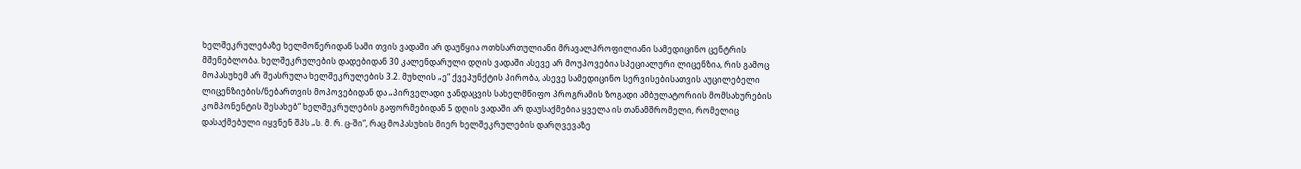ხელშეკრულებაზე ხელმოწერიდან სამი თვის ვადაში არ დაუწყია ოთხსართულიანი მრავალპროფილიანი სამედიცინო ცენტრის მშენებლობა. ხელშეკრულების დადებიდან 30 კალენდარული დღის ვადაში ასევე არ მოუპოვებია სპეციალური ლიცენზია, რის გამოც მოპასუხემ არ შეასრულა ხელშეკრულების 3.2. მუხლის „ე“ ქვეპუნქტის პირობა, ასევე სამედიცინო სერვისებისათვის აუცილებელი ლიცენზიების/ნებართვის მოპოვებიდან და „პირველადი ჯანდაცვის სახელმწიფო პროგრამის ზოგადი ამბულატორიის მომსახურების კომპონენტის შესახებ“ ხელშეკრულების გაფორმებიდან 5 დღის ვადაში არ დაუსაქმებია ყველა ის თანამშრომელი, რომელიც დასაქმებული იყვნენ შპს „ს. მ. რ. ც-ში“, რაც მოპასუხის მიერ ხელშეკრულების დარღვევაზე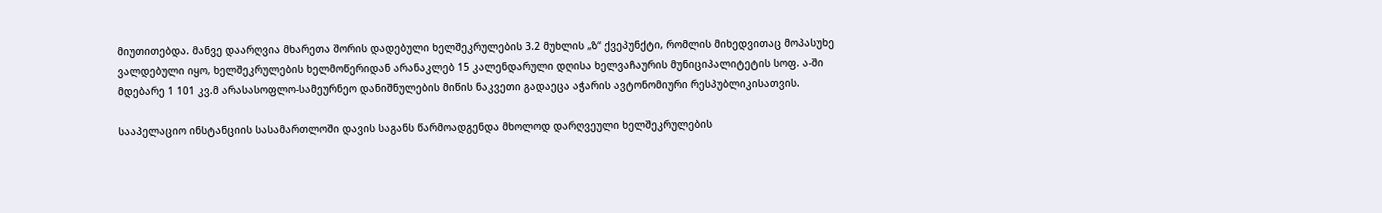მიუთითებდა. მანვე დაარღვია მხარეთა შორის დადებული ხელშეკრულების 3.2 მუხლის „ზ“ ქვეპუნქტი, რომლის მიხედვითაც მოპასუხე ვალდებული იყო, ხელშეკრულების ხელმოწერიდან არანაკლებ 15 კალენდარული დღისა ხელვაჩაურის მუნიციპალიტეტის სოფ. ა-ში მდებარე 1 101 კვ.მ არასასოფლო-სამეურნეო დანიშნულების მიწის ნაკვეთი გადაეცა აჭარის ავტონომიური რესპუბლიკისათვის.

სააპელაციო ინსტანციის სასამართლოში დავის საგანს წარმოადგენდა მხოლოდ დარღვეული ხელშეკრულების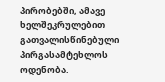პირობებში, ამავე ხელშეკრულებით გათვალისწინებული პირგასამტეხლოს ოდენობა.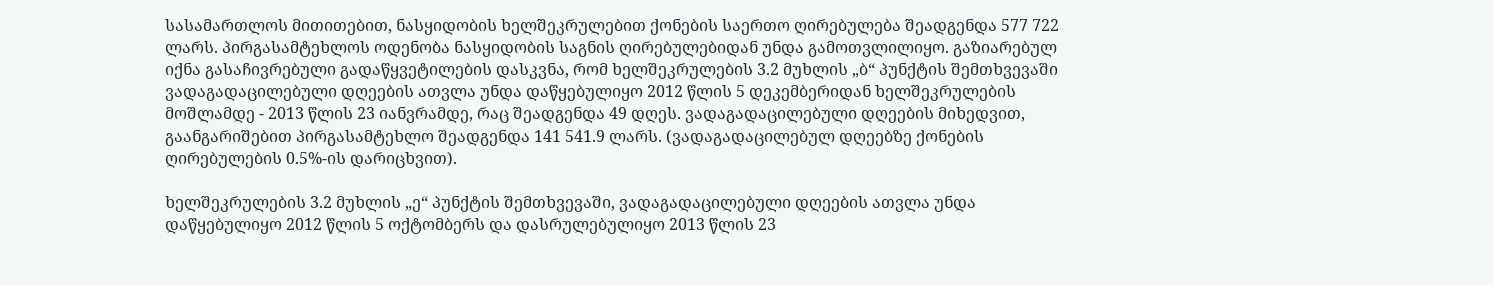სასამართლოს მითითებით, ნასყიდობის ხელშეკრულებით ქონების საერთო ღირებულება შეადგენდა 577 722 ლარს. პირგასამტეხლოს ოდენობა ნასყიდობის საგნის ღირებულებიდან უნდა გამოთვლილიყო. გაზიარებულ იქნა გასაჩივრებული გადაწყვეტილების დასკვნა, რომ ხელშეკრულების 3.2 მუხლის „ბ“ პუნქტის შემთხვევაში ვადაგადაცილებული დღეების ათვლა უნდა დაწყებულიყო 2012 წლის 5 დეკემბერიდან ხელშეკრულების მოშლამდე - 2013 წლის 23 იანვრამდე, რაც შეადგენდა 49 დღეს. ვადაგადაცილებული დღეების მიხედვით, გაანგარიშებით პირგასამტეხლო შეადგენდა 141 541.9 ლარს. (ვადაგადაცილებულ დღეებზე ქონების ღირებულების 0.5%-ის დარიცხვით).

ხელშეკრულების 3.2 მუხლის „ე“ პუნქტის შემთხვევაში, ვადაგადაცილებული დღეების ათვლა უნდა დაწყებულიყო 2012 წლის 5 ოქტომბერს და დასრულებულიყო 2013 წლის 23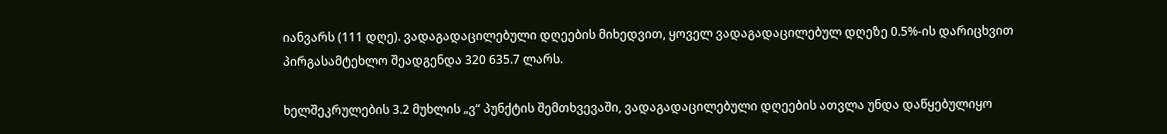იანვარს (111 დღე). ვადაგადაცილებული დღეების მიხედვით, ყოველ ვადაგადაცილებულ დღეზე 0.5%-ის დარიცხვით პირგასამტეხლო შეადგენდა 320 635.7 ლარს.

ხელშეკრულების 3.2 მუხლის „ვ“ პუნქტის შემთხვევაში, ვადაგადაცილებული დღეების ათვლა უნდა დაწყებულიყო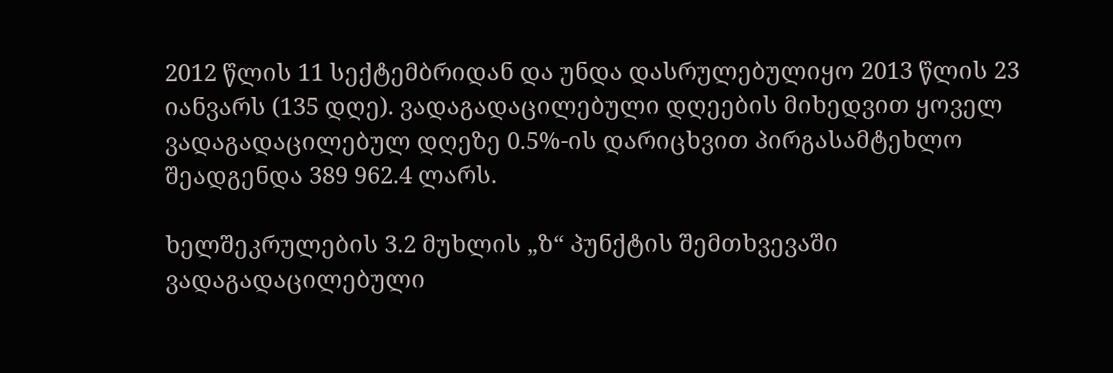2012 წლის 11 სექტემბრიდან და უნდა დასრულებულიყო 2013 წლის 23 იანვარს (135 დღე). ვადაგადაცილებული დღეების მიხედვით ყოველ ვადაგადაცილებულ დღეზე 0.5%-ის დარიცხვით პირგასამტეხლო შეადგენდა 389 962.4 ლარს.

ხელშეკრულების 3.2 მუხლის „ზ“ პუნქტის შემთხვევაში ვადაგადაცილებული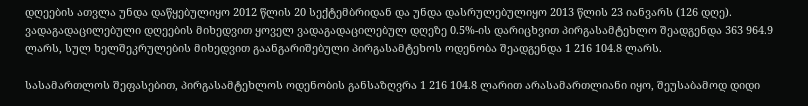დღეების ათვლა უნდა დაწყებულიყო 2012 წლის 20 სექტემბრიდან და უნდა დასრულებულიყო 2013 წლის 23 იანვარს (126 დღე). ვადაგადაცილებული დღეების მიხედვით ყოველ ვადაგადაცილებულ დღეზე 0.5%-ის დარიცხვით პირგასამტეხლო შეადგენდა 363 964.9 ლარს, სულ ხელშეკრულების მიხედვით გაანგარიშებული პირგასამტეხოს ოდენობა შეადგენდა 1 216 104.8 ლარს.

სასამართლოს შეფასებით, პირგასამტეხლოს ოდენობის განსაზღვრა 1 216 104.8 ლარით არასამართლიანი იყო, შეუსაბამოდ დიდი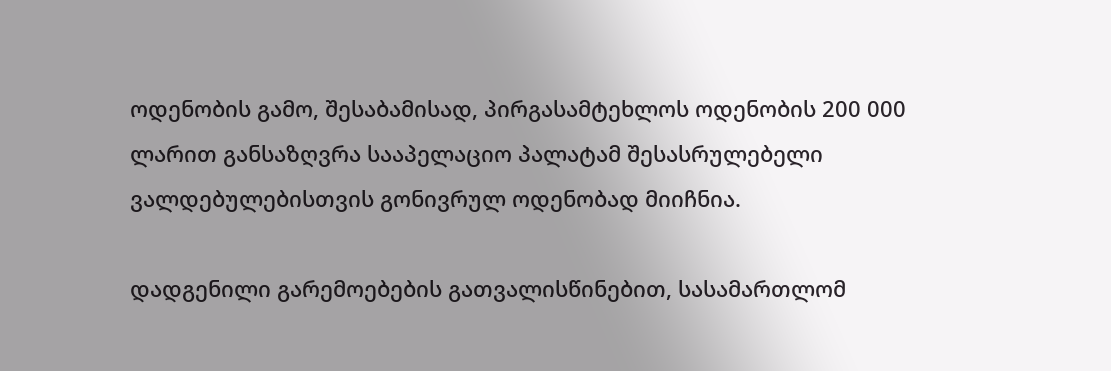ოდენობის გამო, შესაბამისად, პირგასამტეხლოს ოდენობის 200 000 ლარით განსაზღვრა სააპელაციო პალატამ შესასრულებელი ვალდებულებისთვის გონივრულ ოდენობად მიიჩნია.

დადგენილი გარემოებების გათვალისწინებით, სასამართლომ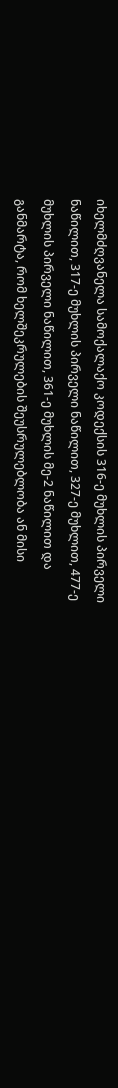იხელმძღვანელა სამოქალაქო კოდექსის 316-ე მუხლის პირველი ნაწილით, 317-ე მუხლის პირველი ნაწილით, 327-ე მუხლით, 477-ე მუხლის პირველი ნაწილით, 361-ე მუხლის მე-2 ნაწილით და განმარტა, რომ ხელშეკრულების შეუსრულებლობა ან მისი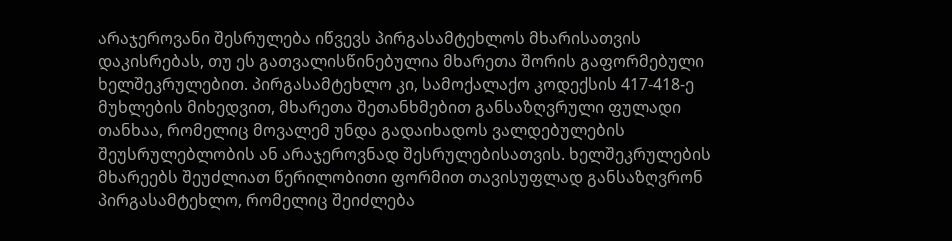არაჯეროვანი შესრულება იწვევს პირგასამტეხლოს მხარისათვის დაკისრებას, თუ ეს გათვალისწინებულია მხარეთა შორის გაფორმებული ხელშეკრულებით. პირგასამტეხლო კი, სამოქალაქო კოდექსის 417-418-ე მუხლების მიხედვით, მხარეთა შეთანხმებით განსაზღვრული ფულადი თანხაა, რომელიც მოვალემ უნდა გადაიხადოს ვალდებულების შეუსრულებლობის ან არაჯეროვნად შესრულებისათვის. ხელშეკრულების მხარეებს შეუძლიათ წერილობითი ფორმით თავისუფლად განსაზღვრონ პირგასამტეხლო, რომელიც შეიძლება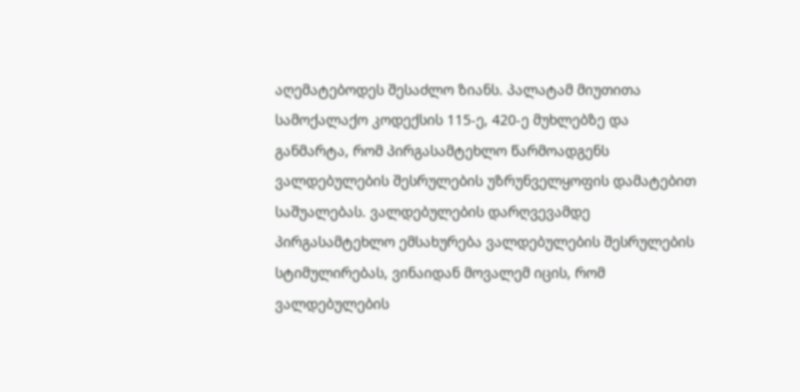აღემატებოდეს შესაძლო ზიანს. პალატამ მიუთითა სამოქალაქო კოდექსის 115-ე, 420-ე მუხლებზე და განმარტა, რომ პირგასამტეხლო წარმოადგენს ვალდებულების შესრულების უზრუნველყოფის დამატებით საშუალებას. ვალდებულების დარღვევამდე პირგასამტეხლო ემსახურება ვალდებულების შესრულების სტიმულირებას, ვინაიდან მოვალემ იცის, რომ ვალდებულების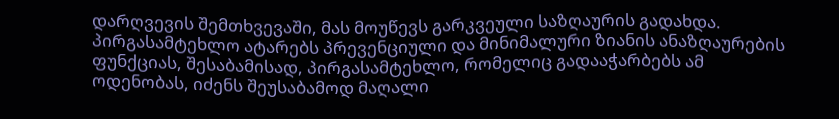დარღვევის შემთხვევაში, მას მოუწევს გარკვეული საზღაურის გადახდა. პირგასამტეხლო ატარებს პრევენციული და მინიმალური ზიანის ანაზღაურების ფუნქციას, შესაბამისად, პირგასამტეხლო, რომელიც გადააჭარბებს ამ ოდენობას, იძენს შეუსაბამოდ მაღალი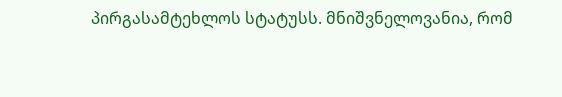პირგასამტეხლოს სტატუსს. მნიშვნელოვანია, რომ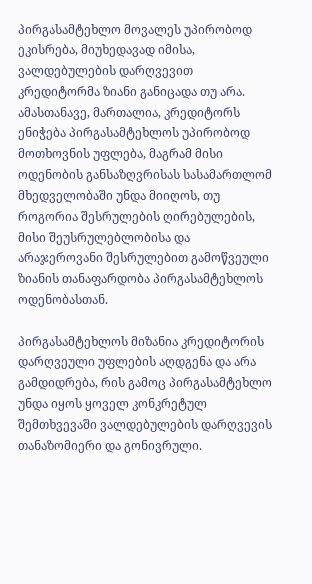პირგასამტეხლო მოვალეს უპირობოდ ეკისრება, მიუხედავად იმისა, ვალდებულების დარღვევით კრედიტორმა ზიანი განიცადა თუ არა. ამასთანავე, მართალია, კრედიტორს ენიჭება პირგასამტეხლოს უპირობოდ მოთხოვნის უფლება, მაგრამ მისი ოდენობის განსაზღვრისას სასამართლომ მხედველობაში უნდა მიიღოს, თუ როგორია შესრულების ღირებულების, მისი შეუსრულებლობისა და არაჯეროვანი შესრულებით გამოწვეული ზიანის თანაფარდობა პირგასამტეხლოს ოდენობასთან.

პირგასამტეხლოს მიზანია კრედიტორის დარღვეული უფლების აღდგენა და არა გამდიდრება, რის გამოც პირგასამტეხლო უნდა იყოს ყოველ კონკრეტულ შემთხვევაში ვალდებულების დარღვევის თანაზომიერი და გონივრული.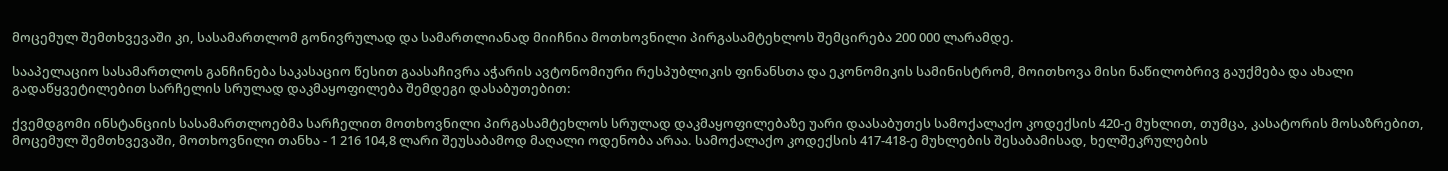მოცემულ შემთხვევაში კი, სასამართლომ გონივრულად და სამართლიანად მიიჩნია მოთხოვნილი პირგასამტეხლოს შემცირება 200 000 ლარამდე.

სააპელაციო სასამართლოს განჩინება საკასაციო წესით გაასაჩივრა აჭარის ავტონომიური რესპუბლიკის ფინანსთა და ეკონომიკის სამინისტრომ, მოითხოვა მისი ნაწილობრივ გაუქმება და ახალი გადაწყვეტილებით სარჩელის სრულად დაკმაყოფილება შემდეგი დასაბუთებით:

ქვემდგომი ინსტანციის სასამართლოებმა სარჩელით მოთხოვნილი პირგასამტეხლოს სრულად დაკმაყოფილებაზე უარი დაასაბუთეს სამოქალაქო კოდექსის 420-ე მუხლით, თუმცა, კასატორის მოსაზრებით, მოცემულ შემთხვევაში, მოთხოვნილი თანხა - 1 216 104,8 ლარი შეუსაბამოდ მაღალი ოდენობა არაა. სამოქალაქო კოდექსის 417-418-ე მუხლების შესაბამისად, ხელშეკრულების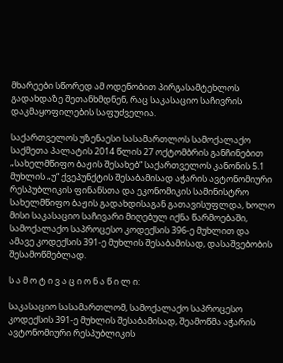მხარეები სწორედ ამ ოდენობით პირგასამტეხლოს გადახდაზე შეთანხმდნენ, რაც საკასაციო საჩივრის დაკმაყოფილების საფუძველია.

საქართველოს უზენაესი სასამართლოს სამოქალაქო საქმეთა პალატის 2014 წლის 27 ოქტომბრის განჩინებით „სახელმწიფო ბაჟის შესახებ“ საქართველოს კანონის 5.1 მუხლის „უ“ ქვეპუნქტის შესაბამისად აჭარის ავტონომიური რესპუბლიკის ფინანსთა და ეკონომიკის სამინისტრო სახელმწიფო ბაჟის გადახდისაგან გათავისუფლდა, ხოლო მისი საკასაციო საჩივარი მიღებულ იქნა წარმოებაში, სამოქალაქო საპროცესო კოდექსის 396-ე მუხლით და ამავე კოდექსის 391-ე მუხლის შესაბამისად, დასაშვებობის შესამოწმებლად.

ს ა მ ო ტ ი ვ ა ც ი ო ნ ა წ ი ლ ი:

საკასაციო სასამართლომ, სამოქალაქო საპროცესო კოდექსის 391-ე მუხლის შესაბამისად, შეამოწმა აჭარის ავტონომიური რესპუბლიკის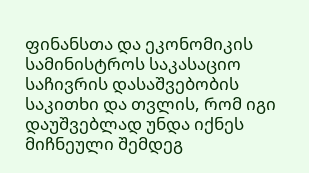ფინანსთა და ეკონომიკის სამინისტროს საკასაციო საჩივრის დასაშვებობის საკითხი და თვლის, რომ იგი დაუშვებლად უნდა იქნეს მიჩნეული შემდეგ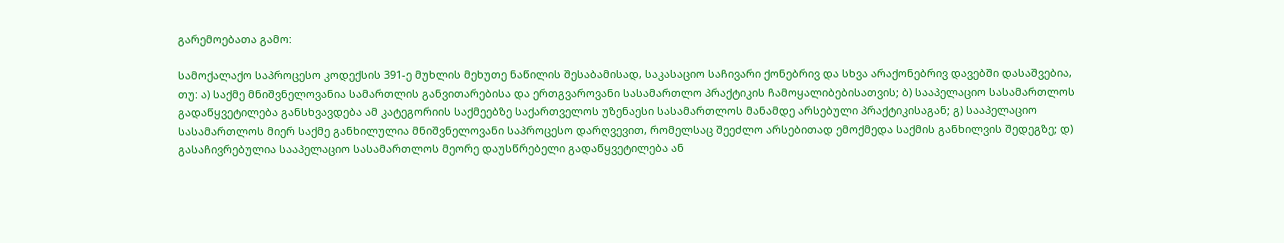გარემოებათა გამო:

სამოქალაქო საპროცესო კოდექსის 391-ე მუხლის მეხუთე ნაწილის შესაბამისად, საკასაციო საჩივარი ქონებრივ და სხვა არაქონებრივ დავებში დასაშვებია, თუ: ა) საქმე მნიშვნელოვანია სამართლის განვითარებისა და ერთგვაროვანი სასამართლო პრაქტიკის ჩამოყალიბებისათვის; ბ) სააპელაციო სასამართლოს გადაწყვეტილება განსხვავდება ამ კატეგორიის საქმეებზე საქართველოს უზენაესი სასამართლოს მანამდე არსებული პრაქტიკისაგან; გ) სააპელაციო სასამართლოს მიერ საქმე განხილულია მნიშვნელოვანი საპროცესო დარღვევით, რომელსაც შეეძლო არსებითად ემოქმედა საქმის განხილვის შედეგზე; დ) გასაჩივრებულია სააპელაციო სასამართლოს მეორე დაუსწრებელი გადაწყვეტილება ან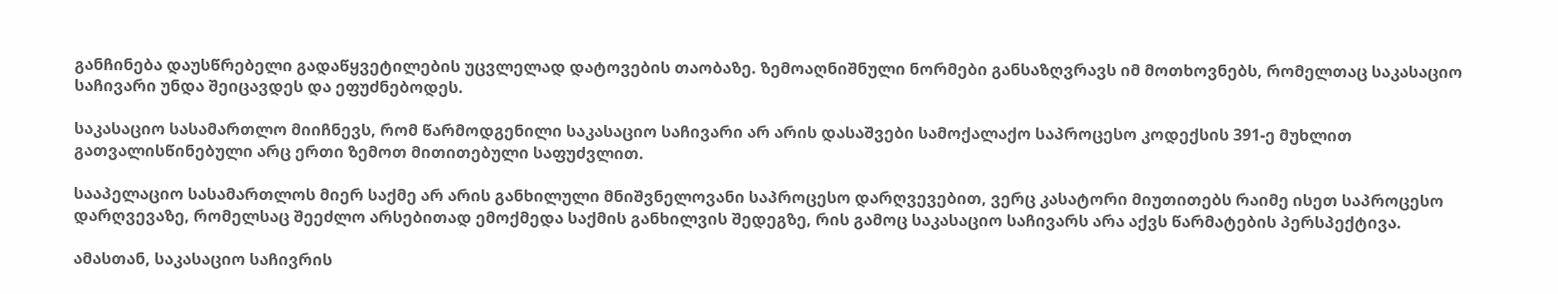განჩინება დაუსწრებელი გადაწყვეტილების უცვლელად დატოვების თაობაზე. ზემოაღნიშნული ნორმები განსაზღვრავს იმ მოთხოვნებს, რომელთაც საკასაციო საჩივარი უნდა შეიცავდეს და ეფუძნებოდეს.

საკასაციო სასამართლო მიიჩნევს, რომ წარმოდგენილი საკასაციო საჩივარი არ არის დასაშვები სამოქალაქო საპროცესო კოდექსის 391-ე მუხლით გათვალისწინებული არც ერთი ზემოთ მითითებული საფუძვლით.

სააპელაციო სასამართლოს მიერ საქმე არ არის განხილული მნიშვნელოვანი საპროცესო დარღვევებით, ვერც კასატორი მიუთითებს რაიმე ისეთ საპროცესო დარღვევაზე, რომელსაც შეეძლო არსებითად ემოქმედა საქმის განხილვის შედეგზე, რის გამოც საკასაციო საჩივარს არა აქვს წარმატების პერსპექტივა.

ამასთან, საკასაციო საჩივრის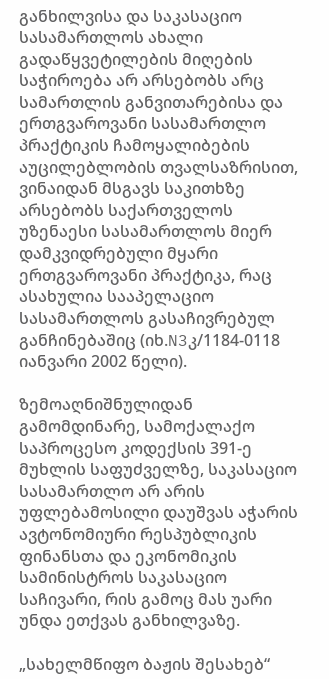განხილვისა და საკასაციო სასამართლოს ახალი გადაწყვეტილების მიღების საჭიროება არ არსებობს არც სამართლის განვითარებისა და ერთგვაროვანი სასამართლო პრაქტიკის ჩამოყალიბების აუცილებლობის თვალსაზრისით, ვინაიდან მსგავს საკითხზე არსებობს საქართველოს უზენაესი სასამართლოს მიერ დამკვიდრებული მყარი ერთგვაროვანი პრაქტიკა, რაც ასახულია სააპელაციო სასამართლოს გასაჩივრებულ განჩინებაშიც (იხ.N3კ/1184-0118 იანვარი 2002 წელი).

ზემოაღნიშნულიდან გამომდინარე, სამოქალაქო საპროცესო კოდექსის 391-ე მუხლის საფუძველზე, საკასაციო სასამართლო არ არის უფლებამოსილი დაუშვას აჭარის ავტონომიური რესპუბლიკის ფინანსთა და ეკონომიკის სამინისტროს საკასაციო საჩივარი, რის გამოც მას უარი უნდა ეთქვას განხილვაზე.

„სახელმწიფო ბაჟის შესახებ“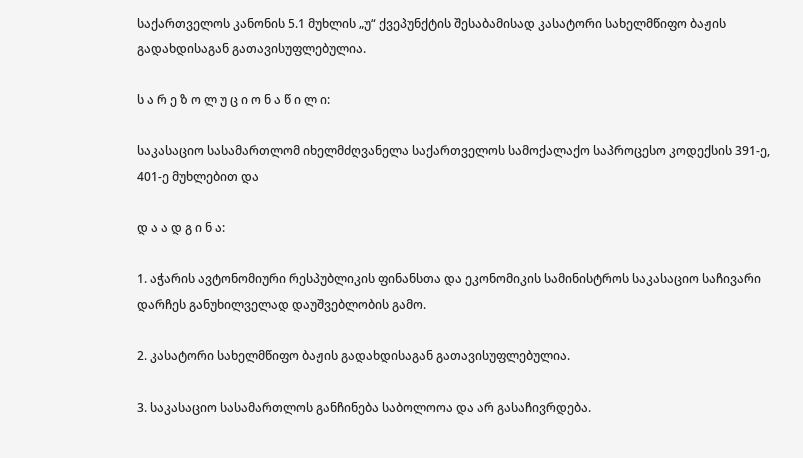საქართველოს კანონის 5.1 მუხლის „უ“ ქვეპუნქტის შესაბამისად კასატორი სახელმწიფო ბაჟის გადახდისაგან გათავისუფლებულია.

ს ა რ ე ზ ო ლ უ ც ი ო ნ ა წ ი ლ ი:

საკასაციო სასამართლომ იხელმძღვანელა საქართველოს სამოქალაქო საპროცესო კოდექსის 391-ე, 401-ე მუხლებით და

დ ა ა დ გ ი ნ ა:

1. აჭარის ავტონომიური რესპუბლიკის ფინანსთა და ეკონომიკის სამინისტროს საკასაციო საჩივარი დარჩეს განუხილველად დაუშვებლობის გამო.

2. კასატორი სახელმწიფო ბაჟის გადახდისაგან გათავისუფლებულია.

3. საკასაციო სასამართლოს განჩინება საბოლოოა და არ გასაჩივრდება.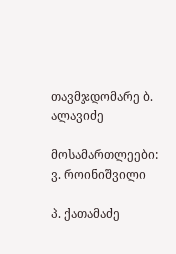თავმჯდომარე ბ. ალავიძე

მოსამართლეები: ვ. როინიშვილი

პ. ქათამაძე